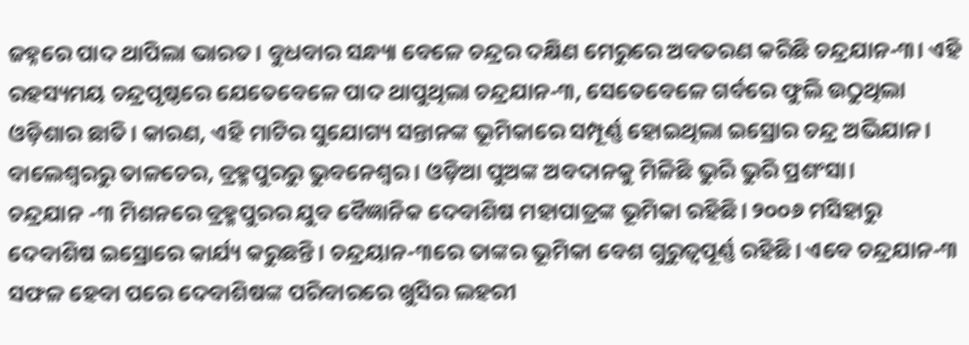ଜହ୍ନରେ ପାଦ ଥାପିଲା ଭାରତ। ବୁଧବାର ସନ୍ଧ୍ୟା ବେଳେ ଚନ୍ଦ୍ରର ଦକ୍ଷିଣ ମେରୁରେ ଅବତରଣ କରିଛି ଚନ୍ଦ୍ରଯାନ-୩। ଏହି ରହସ୍ୟମୟ ଚନ୍ଦ୍ରପୃଷ୍ଠରେ ଯେତେବେଳେ ପାଦ ଥାପୁଥିଲା ଚନ୍ଦ୍ରଯାନ-୩, ସେତେବେଳେ ଗର୍ବରେ ଫୁଲି ଉଠୁଥିଲା ଓଡ଼ିଶାର ଛାତି। କାରଣ, ଏହି ମାଟିର ସୁଯୋଗ୍ୟ ସନ୍ତାନଙ୍କ ଭୂମିକାରେ ସମ୍ପୂର୍ଣ୍ଣ ହୋଇଥିଲା ଇସ୍ରୋର ଚନ୍ଦ୍ର ଅଭିଯାନ। ବାଲେଶ୍ୱରରୁ ତାଳଚେର, ବ୍ରହ୍ମପୁରରୁ ଭୁବନେଶ୍ୱର। ଓଡ଼ିଆ ପୁଅଙ୍କ ଅବଦାନକୁ ମିଳିଛି ଭୁରି ଭୁରି ପ୍ରଶଂସା।
ଚନ୍ଦ୍ରଯାନ -୩ ମିଶନରେ ବ୍ରହ୍ମପୁରର ଯୁବ ବୈଜ୍ଞାନିକ ଦେବାଶିଷ ମହାପାତ୍ରଙ୍କ ଭୂମିକା ରହିଛି। ୨୦୦୬ ମସିହାରୁ ଦେବାଶିଷ ଇସ୍ରୋରେ କାର୍ଯ୍ୟ କରୁଛନ୍ତି। ଚନ୍ଦ୍ରୟାନ-୩ରେ ତାଙ୍କର ଭୂମିକା ବେଶ ଗୁରୁତ୍ୱପୂର୍ଣ୍ଣ ରହିଛି। ଏବେ ଚନ୍ଦ୍ରଯାନ-୩ ସଫଳ ହେବା ପରେ ଦେବାଶିଷଙ୍କ ପରିବାରରେ ଖୁସିର ଲହରୀ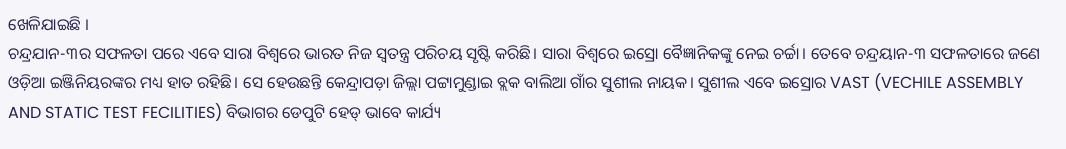ଖେଳିଯାଇଛି ।
ଚନ୍ଦ୍ରଯାନ-୩ର ସଫଳତା ପରେ ଏବେ ସାରା ବିଶ୍ୱରେ ଭାରତ ନିଜ ସ୍ୱତନ୍ତ୍ର ପରିଚୟ ସୃଷ୍ଟି କରିଛି। ସାରା ବିଶ୍ୱରେ ଇସ୍ରୋ ବୈଜ୍ଞାନିକଙ୍କୁ ନେଇ ଚର୍ଚ୍ଚା। ତେବେ ଚନ୍ଦ୍ରୟାନ-୩ ସଫଳତାରେ ଜଣେ ଓଡ଼ିଆ ଇଞ୍ଜିନିୟରଙ୍କର ମଧ୍ୟ ହାତ ରହିଛି। ସେ ହେଉଛନ୍ତି କେନ୍ଦ୍ରାପଡ଼ା ଜିଲ୍ଲା ପଟ୍ଟାମୁଣ୍ଡାଇ ବ୍ଲକ ବାଲିଆ ଗାଁର ସୁଶୀଲ ନାୟକ। ସୁଶୀଲ ଏବେ ଇସ୍ରୋର VAST (VECHILE ASSEMBLY AND STATIC TEST FECILITIES) ବିଭାଗର ଡେପୁଟି ହେଡ୍ ଭାବେ କାର୍ଯ୍ୟ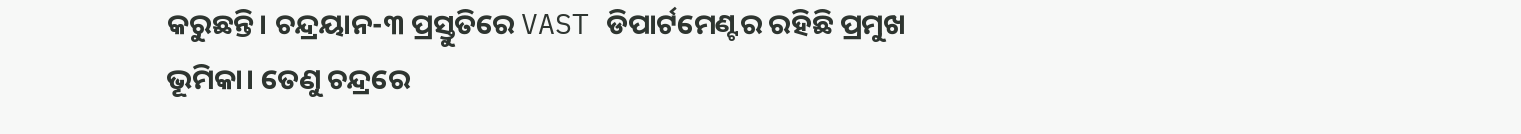କରୁଛନ୍ତି। ଚନ୍ଦ୍ରୟାନ-୩ ପ୍ରସ୍ତୁତିରେ VAST ଡିପାର୍ଟମେଣ୍ଟର ରହିଛି ପ୍ରମୁଖ ଭୂମିକା। ତେଣୁ ଚନ୍ଦ୍ରରେ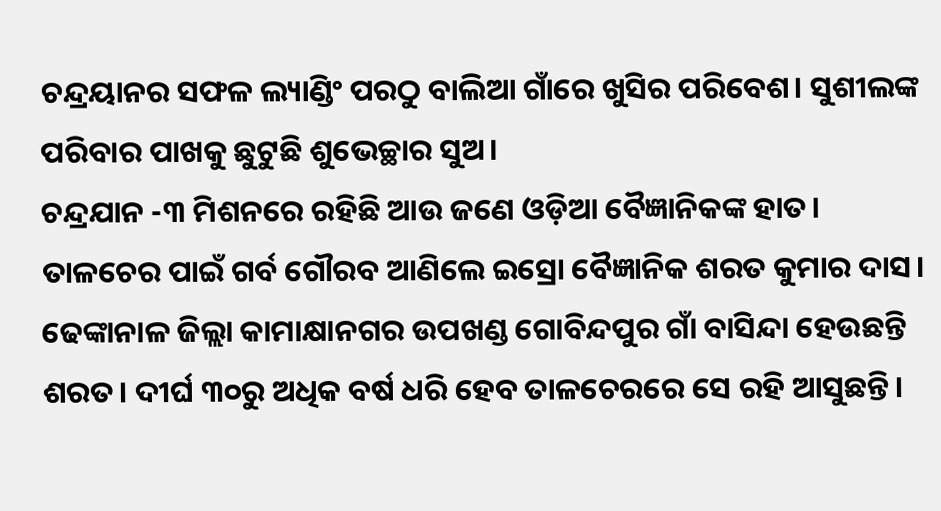ଚନ୍ଦ୍ରୟାନର ସଫଳ ଲ୍ୟାଣ୍ଡିଂ ପରଠୁ ବାଲିଆ ଗାଁରେ ଖୁସିର ପରିବେଶ। ସୁଶୀଲଙ୍କ ପରିବାର ପାଖକୁ ଛୁଟୁଛି ଶୁଭେଚ୍ଛାର ସୁଅ।
ଚନ୍ଦ୍ରଯାନ -୩ ମିଶନରେ ରହିଛି ଆଉ ଜଣେ ଓଡ଼ିଆ ବୈଜ୍ଞାନିକଙ୍କ ହାତ। ତାଳଚେର ପାଇଁ ଗର୍ବ ଗୌରବ ଆଣିଲେ ଇସ୍ରୋ ବୈଜ୍ଞାନିକ ଶରତ କୁମାର ଦାସ। ଢେଙ୍କାନାଳ ଜିଲ୍ଲା କାମାକ୍ଷାନଗର ଉପଖଣ୍ଡ ଗୋବିନ୍ଦପୁର ଗାଁ ବାସିନ୍ଦା ହେଉଛନ୍ତି ଶରତ। ଦୀର୍ଘ ୩୦ରୁ ଅଧିକ ବର୍ଷ ଧରି ହେବ ତାଳଚେରରେ ସେ ରହି ଆସୁଛନ୍ତି।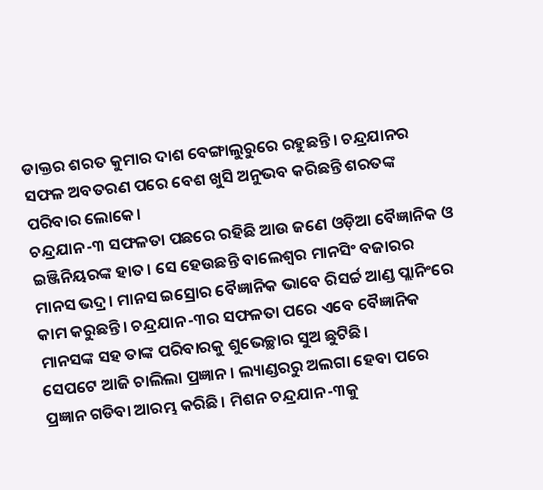ଡାକ୍ତର ଶରତ କୁମାର ଦାଶ ବେଙ୍ଗାଲୁରୁରେ ରହୁଛନ୍ତି। ଚନ୍ଦ୍ରଯାନର ସଫଳ ଅବତରଣ ପରେ ବେଶ ଖୁସି ଅନୁଭବ କରିଛନ୍ତି ଶରତଙ୍କ ପରିବାର ଲୋକେ।
ଚନ୍ଦ୍ରଯାନ-୩ ସଫଳତା ପଛରେ ରହିଛି ଆଉ ଜଣେ ଓଡ଼ିଆ ବୈଜ୍ଞାନିକ ଓ ଇଞ୍ଜିନିୟରଙ୍କ ହାତ। ସେ ହେଉଛନ୍ତି ବାଲେଶ୍ୱର ମାନସିଂ ବଜାରର ମାନସ ଭଦ୍ର। ମାନସ ଇସ୍ରୋର ବୈଜ୍ଞାନିକ ଭାବେ ରିସର୍ଚ୍ଚ ଆଣ୍ଡ ପ୍ଲାନିଂରେ କାମ କରୁଛନ୍ତି। ଚନ୍ଦ୍ରଯାନ-୩ର ସଫଳତା ପରେ ଏବେ ବୈଜ୍ଞାନିକ ମାନସଙ୍କ ସହ ତାଙ୍କ ପରିବାରକୁ ଶୁଭେଚ୍ଛାର ସୁଅ ଛୁଟିଛି।
ସେପଟେ ଆଜି ଚାଲିଲା ପ୍ରଜ୍ଞାନ। ଲ୍ୟାଣ୍ଡରରୁ ଅଲଗା ହେବା ପରେ ପ୍ରଜ୍ଞାନ ଗଡିବା ଆରମ୍ଭ କରିଛି। ମିଶନ ଚନ୍ଦ୍ରଯାନ-୩କୁ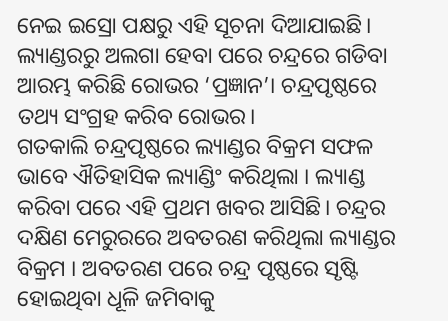ନେଇ ଇସ୍ରୋ ପକ୍ଷରୁ ଏହି ସୂଚନା ଦିଆଯାଇଛି। ଲ୍ୟାଣ୍ଡରରୁ ଅଲଗା ହେବା ପରେ ଚନ୍ଦ୍ରରେ ଗଡିବା ଆରମ୍ଭ କରିଛି ରୋଭର ‘ପ୍ରଜ୍ଞାନ’। ଚନ୍ଦ୍ରପୃଷ୍ଠରେ ତଥ୍ୟ ସଂଗ୍ରହ କରିବ ରୋଭର।
ଗତକାଲି ଚନ୍ଦ୍ରପୃଷ୍ଠରେ ଲ୍ୟାଣ୍ଡର ବିକ୍ରମ ସଫଳ ଭାବେ ଐତିହାସିକ ଲ୍ୟାଣ୍ଡିଂ କରିଥିଲା । ଲ୍ୟାଣ୍ଡ କରିବା ପରେ ଏହି ପ୍ରଥମ ଖବର ଆସିଛି। ଚନ୍ଦ୍ରର ଦକ୍ଷିଣ ମେରୁରରେ ଅବତରଣ କରିଥିଲା ଲ୍ୟାଣ୍ଡର ବିକ୍ରମ । ଅବତରଣ ପରେ ଚନ୍ଦ୍ର ପୃଷ୍ଠରେ ସୃଷ୍ଟି ହୋଇଥିବା ଧୂଳି ଜମିବାକୁ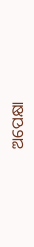ଅପେକ୍ଷା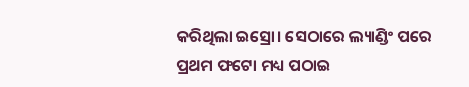କରିଥିଲା ଇସ୍ରୋ। ସେଠାରେ ଲ୍ୟାଣ୍ଡିଂ ପରେ ପ୍ରଥମ ଫଟୋ ମଧ୍ୟ ପଠାଇ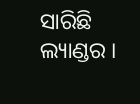ସାରିଛି ଲ୍ୟାଣ୍ଡର ।